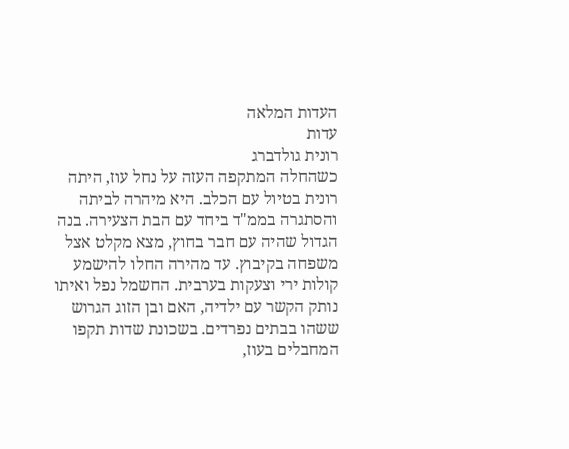העדות המלאה
עדות
רונית גולדברג
כשהחלה המתקפה העזה על נחל עוז, היתה רונית בטיול עם הכלב. היא מיהרה לביתה והסתגרה בממ"ד ביחד עם הבת הצעירה. בנה הגדול שהיה עם חבר בחוץ, מצא מקלט אצל משפחה בקיבוץ. עד מהירה החלו להישמע קולות ירי וצעקות בערבית. החשמל נפל ואיתו נותק הקשר עם ילדיה, האם ובן הזוג הגרוש ששהו בבתים נפרדים. בשכונת שדות תקפו המחבלים בעוז,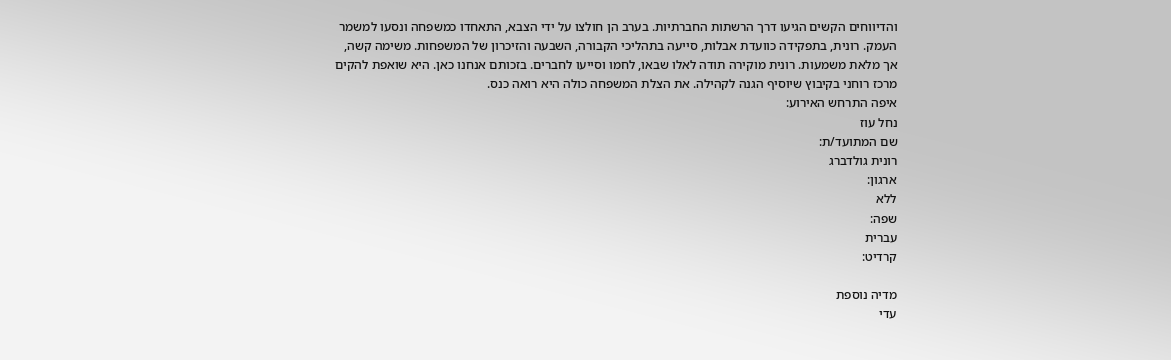והדיווחים הקשים הגיעו דרך הרשתות החברתיות. בערב הן חולצו על ידי הצבא, התאחדו כמשפחה ונסעו למשמר העמק. רונית, בתפקידה כוועדת אבלות, סייעה בתהליכי הקבורה, השבעה והזיכרון של המשפחות. משימה קשה, אך מלאת משמעות. רונית מוקירה תודה לאלו שבאו, לחמו וסייעו לחברים. בזכותם אנחנו כאן. היא שואפת להקים מרכז רוחני בקיבוץ שיוסיף הגנה לקהילה. את הצלת המשפחה כולה היא רואה כנס.
איפה התרחש האירוע:
נחל עוז
שם המתועד/ת:
רונית גולדברג
ארגון:
ללא
שפה:
עברית
קרדיט:

מדיה נוספת
עדי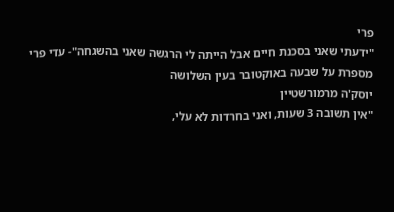פרי
"ידעתי שאני בסכנת חיים אבל הייתה לי הרגשה שאני בהשגחה"- עדי פרי מספרת על שבעה באוקטובר בעין השלושה
יוסק'ה מרמורשטיין
"אין תשובה 3 שעות, ואני בחרדות לא עלי,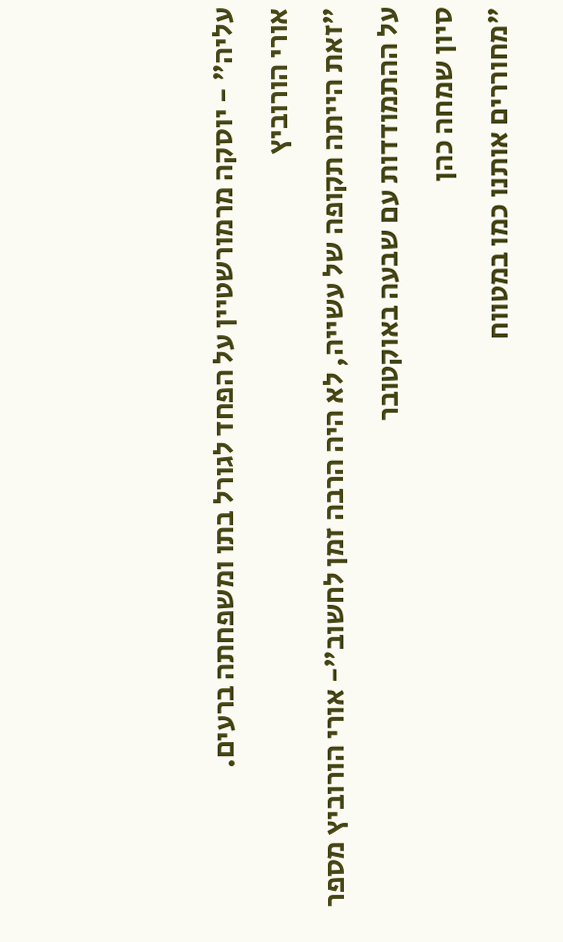עליה" - יוסקה מרמורשטיין על הפחד לגורל בתו ומשפחתה ברעים.
אורי הורוביץ
"זאת הייתה תקופה של עשייה, לא היה הרבה זמן לחשוב"- אורי הורוביץ מספר על ההתמודדות עם שבעה באוקטובר
סיון שמחה כהן
"מחוררים אותנו כמו במטווח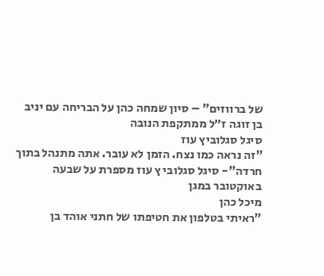של ברווזים" – סיון שמחה כהן על הבריחה עם יניב בן זוגה ז״ל ממתקפת הנובה
סיגל סגלוביץ עוז
"זה נראה כמו נצח. הזמן לא עובר. אתה מתנהל בתוך חרדה"- סיגל סגלובי ץ עוז מספרת על שבעה באוקטובר במגן
מיכל כהן
"ראיתי בטלפון את חטיפתו של חתני אוהד בן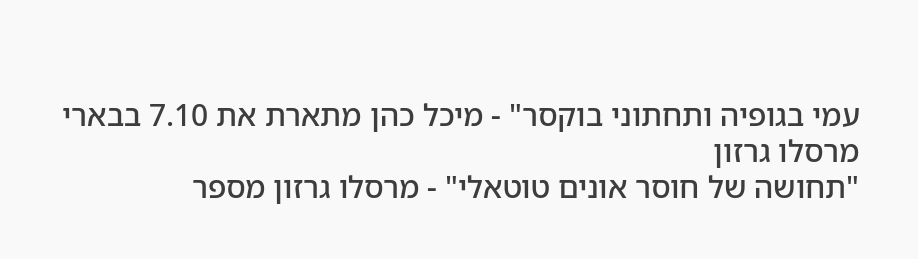עמי בגופיה ותחתוני בוקסר" - מיכל כהן מתארת את 7.10 בבארי
מרסלו גרזון
"תחושה של חוסר אונים טוטאלי" - מרסלו גרזון מספר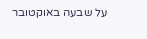על שבעה באוקטובר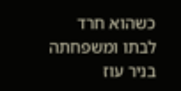כשהוא חרד לבתו ומשפחתה בניר עוז